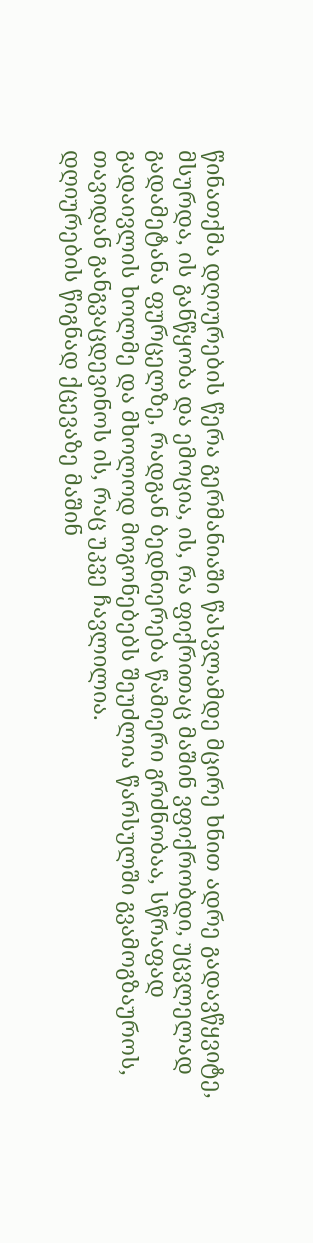წინათქმა დღიურების წერა გერმანიაში წასვლამდე მცირე ხნით ადრე გადავწყვიტე, მსურდა, ის განწყობა და ემოცია, ის, რა ფიქრითაც მაშინ ვფიქრობდი, უცვლელად გადამეტანა ფურცელზე, რადგან ბედნიერება წამიერი გრძნობაა, სწრაფად გადაივლის ხოლმე და მხოლოდ მოგონებებს შეუძლია წარსულში გვამოგზაუროს, თავიდან განგვაცდევინოს ის, რაც უკვე ჩავლილია.
დღიურების წიგნად ქცევაზე მაშინ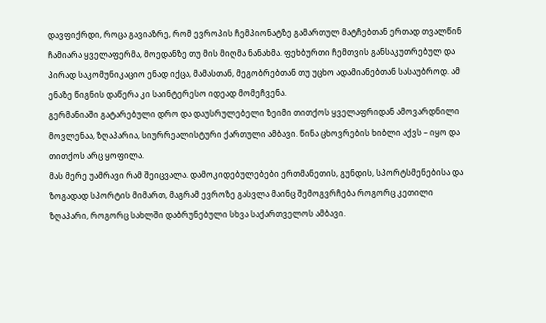დავფიქრდი, როცა გავიაზრე, რომ ევროპის ჩემპიონატზე გამართულ მატჩებთან ერთად თვალწინ ჩამიარა ყველაფერმა, მოედანზე თუ მის მიღმა ნანახმა. ფეხბურთი ჩემთვის განსაკუთრებულ და პირად საკომუნიკაციო ენად იქცა, მამასთან, მეგობრებთან თუ უცხო ადამიანებთან სასაუბროდ. ამ ენაზე წიგნის დაწერა კი საინტერესო იდეად მომეჩვენა.
გერმანიაში გატარებული დრო და დაუსრულებელი ზეიმი თითქოს ყველაფრიდან ამოვარდნილი მოვლენაა, ზღაპარია, სიურრეალისტური ქართული ამბავი. წინა ცხოვრების ხიბლი აქვს – იყო და თითქოს არც ყოფილა.
მას მერე უამრავი რამ შეიცვალა. დამოკიდებულებები ერთმანეთის, გუნდის, სპორტსმენებისა და ზოგადად სპორტის მიმართ, მაგრამ ევროზე გასვლა მაინც შემოგვრჩება როგორც კეთილი ზღაპარი, როგორც სახლში დაბრუნებული სხვა საქართველოს ამბავი.